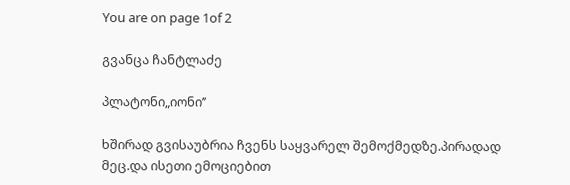You are on page 1of 2

გვანცა ჩანტლაძე

პლატონი„იონი’’

ხშირად გვისაუბრია ჩვენს საყვარელ შემოქმედზე.პირადად მეც.და ისეთი ემოციებით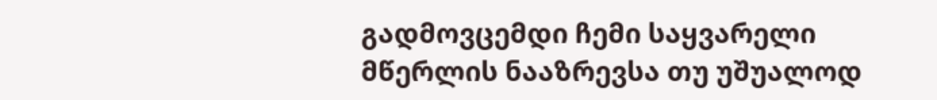გადმოვცემდი ჩემი საყვარელი მწერლის ნააზრევსა თუ უშუალოდ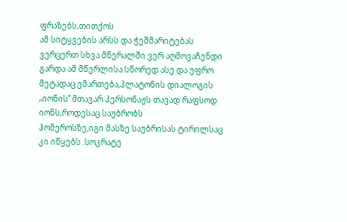ფრაზებს,თითქოს
ამ სიტყვების არსს და ჭეშმარიტებას ვერცერთ სხვა მწერალში ვერ აღმოვაჩენდი
გარდა ამ მწერლისა.სწორედ ასე და უფრო მეტადაც ემართება,პლატონის დიალოგის
„იონის’’ მთავარ პერსონაჟს თავად რაფსოდ იონს,როდესაც საუბრობს
ჰომეროსზე,იგი მასზე საუბრისას ტირილსაც კი იწყებს .სოკრატე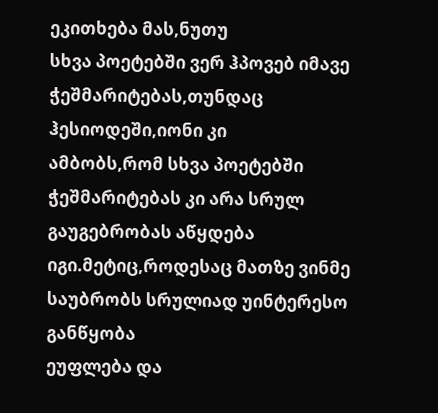ეკითხება მას,ნუთუ
სხვა პოეტებში ვერ ჰპოვებ იმავე ჭეშმარიტებას,თუნდაც ჰესიოდეში,იონი კი
ამბობს,რომ სხვა პოეტებში ჭეშმარიტებას კი არა სრულ გაუგებრობას აწყდება
იგი.მეტიც,როდესაც მათზე ვინმე საუბრობს სრულიად უინტერესო განწყობა
ეუფლება და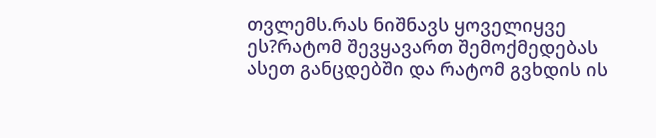თვლემს.რას ნიშნავს ყოველიყვე ეს?რატომ შევყავართ შემოქმედებას
ასეთ განცდებში და რატომ გვხდის ის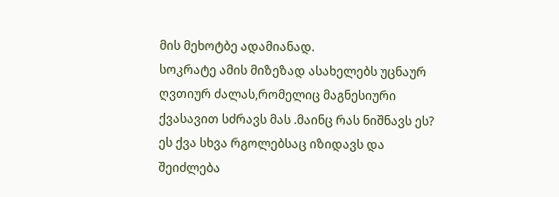მის მეხოტბე ადამიანად.
სოკრატე ამის მიზეზად ასახელებს უცნაურ ღვთიურ ძალას,რომელიც მაგნესიური
ქვასავით სძრავს მას .მაინც რას ნიშნავს ეს? ეს ქვა სხვა რგოლებსაც იზიდავს და
შეიძლება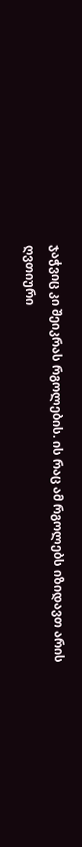ჯაჭვიც კი შეიკრას რგოლების. ის რაც ამ რგოლებს იზიდავთ არის
ღვთიური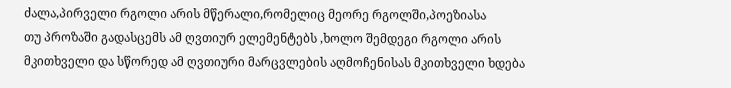ძალა,პირველი რგოლი არის მწერალი,რომელიც მეორე რგოლში,პოეზიასა
თუ პროზაში გადასცემს ამ ღვთიურ ელემენტებს ,ხოლო შემდეგი რგოლი არის
მკითხველი და სწორედ ამ ღვთიური მარცვლების აღმოჩენისას მკითხველი ხდება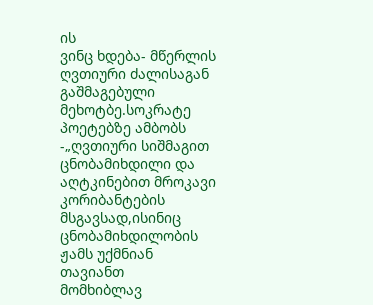ის
ვინც ხდება- მწერლის ღვთიური ძალისაგან გაშმაგებული მეხოტბე.სოკრატე
პოეტებზე ამბობს -„ღვთიური სიშმაგით ცნობამიხდილი და აღტკინებით მროკავი
კორიბანტების მსგავსად,ისინიც ცნობამიხდილობის ჟამს უქმნიან თავიანთ
მომხიბლავ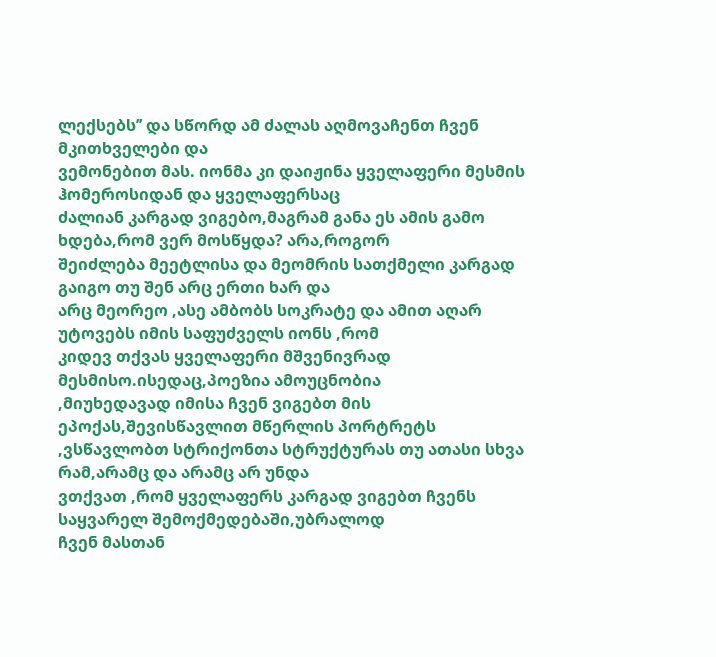ლექსებს’’ და სწორდ ამ ძალას აღმოვაჩენთ ჩვენ მკითხველები და
ვემონებით მას. იონმა კი დაიჟინა ყველაფერი მესმის ჰომეროსიდან და ყველაფერსაც
ძალიან კარგად ვიგებო,მაგრამ განა ეს ამის გამო ხდება,რომ ვერ მოსწყდა? არა,როგორ
შეიძლება მეეტლისა და მეომრის სათქმელი კარგად გაიგო თუ შენ არც ერთი ხარ და
არც მეორეო ,ასე ამბობს სოკრატე და ამით აღარ უტოვებს იმის საფუძველს იონს ,რომ
კიდევ თქვას ყველაფერი მშვენივრად მესმისო.ისედაც,პოეზია ამოუცნობია
,მიუხედავად იმისა ჩვენ ვიგებთ მის ეპოქას,შევისწავლით მწერლის პორტრეტს
,ვსწავლობთ სტრიქონთა სტრუქტურას თუ ათასი სხვა რამ,არამც და არამც არ უნდა
ვთქვათ ,რომ ყველაფერს კარგად ვიგებთ ჩვენს საყვარელ შემოქმედებაში,უბრალოდ
ჩვენ მასთან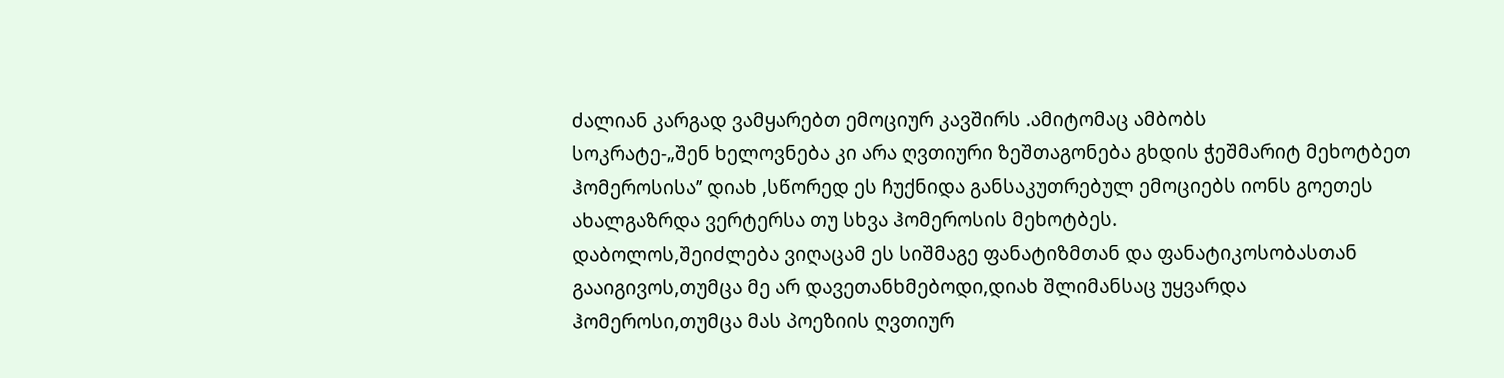ძალიან კარგად ვამყარებთ ემოციურ კავშირს .ამიტომაც ამბობს
სოკრატე-„შენ ხელოვნება კი არა ღვთიური ზეშთაგონება გხდის ჭეშმარიტ მეხოტბეთ
ჰომეროსისა’’ დიახ ,სწორედ ეს ჩუქნიდა განსაკუთრებულ ემოციებს იონს გოეთეს
ახალგაზრდა ვერტერსა თუ სხვა ჰომეროსის მეხოტბეს.
დაბოლოს,შეიძლება ვიღაცამ ეს სიშმაგე ფანატიზმთან და ფანატიკოსობასთან
გააიგივოს,თუმცა მე არ დავეთანხმებოდი,დიახ შლიმანსაც უყვარდა
ჰომეროსი,თუმცა მას პოეზიის ღვთიურ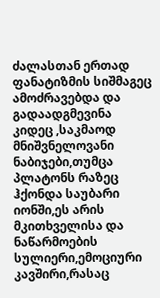ძალასთან ერთად ფანატიზმის სიშმაგეც
ამოძრავებდა და გადაადგმევინა კიდეც ,საკმაოდ მნიშვნელოვანი ნაბიჯები,თუმცა
პლატონს რაზეც ჰქონდა საუბარი იონში,ეს არის მკითხველისა და ნაწარმოების
სულიერი,ემოციური კავშირი,რასაც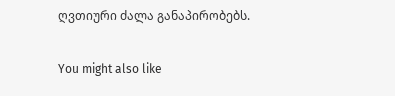ღვთიური ძალა განაპირობებს.

You might also like